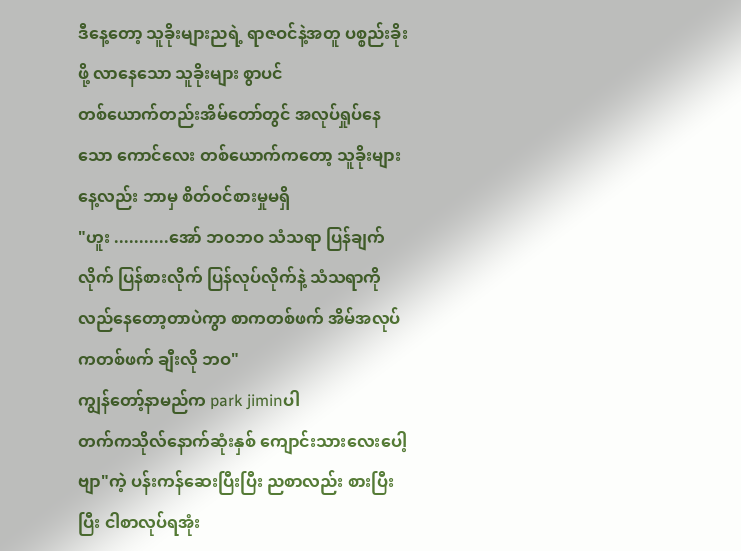ဒီနေ့တော့ သူခိုးများညရဲ့ ရာဇဝင်နဲ့အတူ ပစ္စည်းခိုးဖို့ လာနေသော သူခိုးများ စွာပင်
တစ်ယောက်တည်းအိမ်တော်တွင် အလုပ်ရှုပ်နေသော ကောင်လေး တစ်ယောက်ကတော့ သူခိုးများနေ့လည်း ဘာမှ စိတ်ဝင်စားမှုမရှိ
"ဟူး ...........အော် ဘဝဘဝ သံသရာ ပြန်ချက်လိုက် ပြန်စားလိုက် ပြန်လုပ်လိုက်နဲ့ သံသရာကိုလည်နေတော့တာပဲကွာ စာကတစ်ဖက် အိမ်အလုပ်ကတစ်ဖက် ချီးလို ဘဝ"
ကျွန်တော့်နာမည်က park jiminပါ
တက်ကသိုလ်နောက်ဆုံးနှစ် ကျောင်းသားလေးပေါ့ဗျာ"ကဲ့ ပန်းကန်ဆေးပြီးပြီး ညစာလည်း စားပြီးပြီး ငါစာလုပ်ရအုံး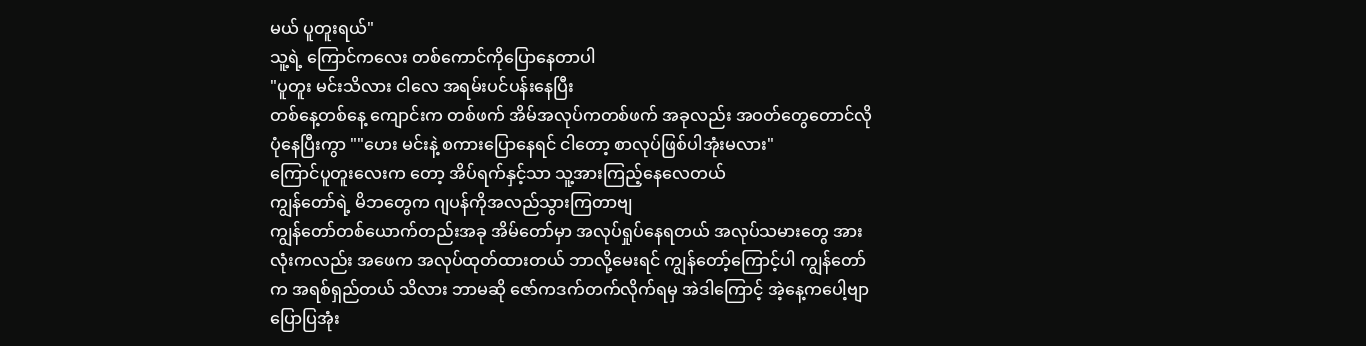မယ် ပူတူးရယ်"
သူ့ရဲ့ ကြောင်ကလေး တစ်ကောင်ကိုပြောနေတာပါ
"ပူတူး မင်းသိလား ငါလေ အရမ်းပင်ပန်းနေပြီး
တစ်နေ့တစ်နေ့ ကျောင်းက တစ်ဖက် အိမ်အလုပ်ကတစ်ဖက် အခုလည်း အဝတ်တွေတောင်လိုပုံနေပြီးကွာ ""ဟေး မင်းနဲ့ စကားပြောနေရင် ငါတော့ စာလုပ်ဖြစ်ပါအုံးမလား"
ကြောင်ပူတူးလေးက တော့ အိပ်ရက်နှင့်သာ သူ့အားကြည့်နေလေတယ်
ကျွန်တော်ရဲ့ မိဘတွေက ဂျပန်ကိုအလည်သွားကြတာဗျ
ကျွန်တော်တစ်ယောက်တည်းအခု အိမ်တော်မှာ အလုပ်ရှုပ်နေရတယ် အလုပ်သမားတွေ အားလုံးကလည်း အဖေက အလုပ်ထုတ်ထားတယ် ဘာလို့မေးရင် ကျွန်တော့်ကြောင့်ပါ ကျွန်တော်က အရစ်ရှည်တယ် သိလား ဘာမဆို ဇော်ကဒက်တက်လိုက်ရမှ အဲဒါကြောင့် အဲ့နေ့ကပေါ့ဗျာ
ပြောပြအုံး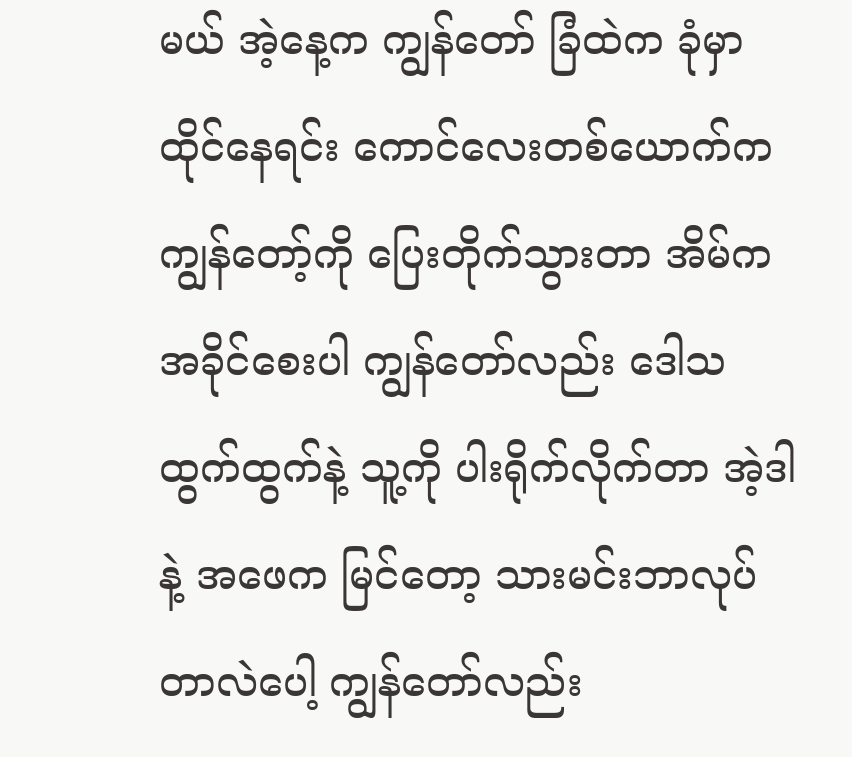မယ် အဲ့နေ့က ကျွန်တော် ခြံထဲက ခုံမှာ ထိုင်နေရင်း ကောင်လေးတစ်ယောက်က ကျွန်တော့်ကို ပြေးတိုက်သွားတာ အိမ်က အခိုင်စေးပါ ကျွန်တော်လည်း ဒေါသထွက်ထွက်နဲ့ သူ့ကို ပါးရိုက်လိုက်တာ အဲ့ဒါနဲ့ အဖေက မြင်တော့ သားမင်းဘာလုပ်တာလဲပေါ့ ကျွန်တော်လည်း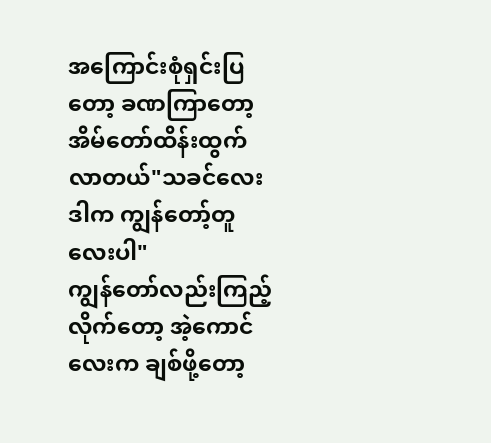အကြောင်းစုံရှင်းပြတော့ ခဏကြာတော့ အိမ်တော်ထိန်းထွက်လာတယ်"သခင်လေး ဒါက ကျွန်တော့်တူလေးပါ"
ကျွန်တော်လည်းကြည့်လိုက်တော့ အဲ့ကောင်လေးက ချစ်ဖို့တော့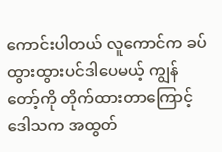ကောင်းပါတယ် လူကောင်က ခပ်ထွားထွားပင်ဒါပေမယ့် ကျွန်တော့်ကို တိုက်ထားတာကြောင့် ဒေါသက အထွတ်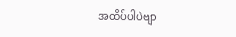အထိပ်ပါပဲဗျာ